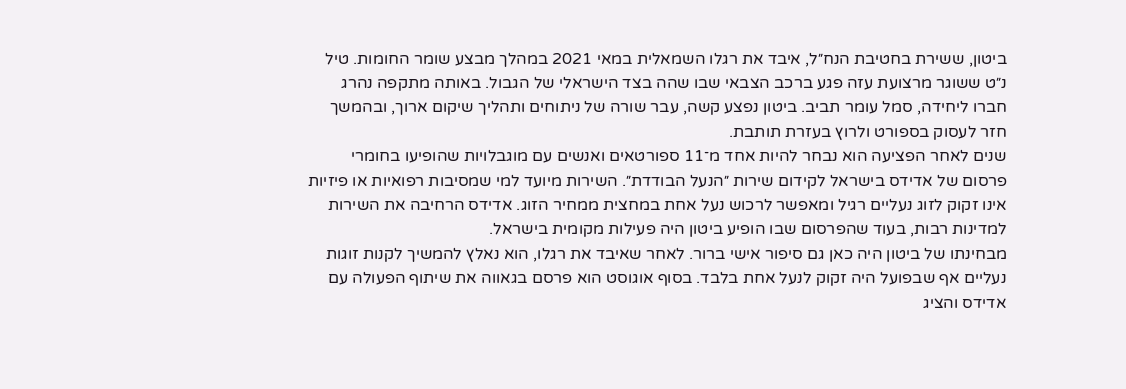ביטון, ששירת בחטיבת הנח״ל, איבד את רגלו השמאלית במאי 2021 במהלך מבצע שומר החומות. טיל נ״ט ששוגר מרצועת עזה פגע ברכב הצבאי שבו שהה בצד הישראלי של הגבול. באותה מתקפה נהרג חברו ליחידה, סמל עומר תביב. ביטון נפצע קשה, עבר שורה של ניתוחים ותהליך שיקום ארוך, ובהמשך חזר לעסוק בספורט ולרוץ בעזרת תותבת.
שנים לאחר הפציעה הוא נבחר להיות אחד מ־11 ספורטאים ואנשים עם מוגבלויות שהופיעו בחומרי פרסום של אדידס בישראל לקידום שירות ״הנעל הבודדת״. השירות מיועד למי שמסיבות רפואיות או פיזיות אינו זקוק לזוג נעליים רגיל ומאפשר לרכוש נעל אחת במחצית ממחיר הזוג. אדידס הרחיבה את השירות למדינות רבות, בעוד שהפרסום שבו הופיע ביטון היה פעילות מקומית בישראל.
מבחינתו של ביטון היה כאן גם סיפור אישי ברור. לאחר שאיבד את רגלו, הוא נאלץ להמשיך לקנות זוגות נעליים אף שבפועל היה זקוק לנעל אחת בלבד. בסוף אוגוסט הוא פרסם בגאווה את שיתוף הפעולה עם אדידס והציג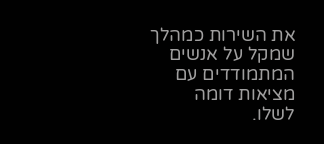את השירות כמהלך שמקל על אנשים המתמודדים עם מציאות דומה לשלו.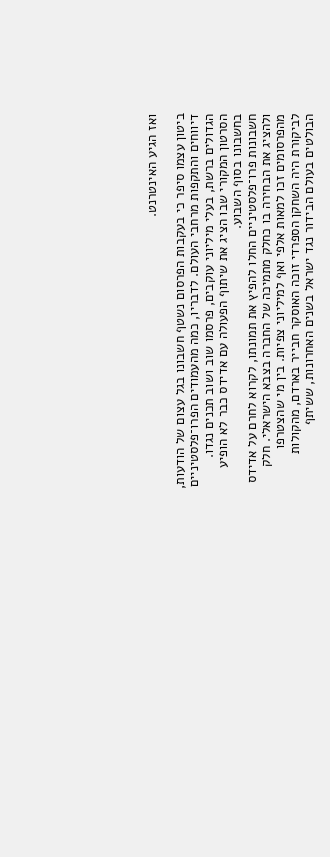ואז הגיע האינטרנט.

ביטון עצמו סיפר כי בעקבות הפרסום נשטף חשבונו בגל עצום של הודעות, דיווחים והתקפות מרחבי העולם. לדבריו, כמה מהעמודים הפרו־פלסטיניים הגדולים ברשת, בעלי מיליוני עוקבים, פרסמו שוב ושוב תכנים נגדו. הסרטון המקורי שבו הציג את שיתוף הפעולה עם אדידס כבר לא הופיע בחשבונו בסוף השבוע.
חשבונות פרו־פלסטיניים החלו להפיץ את תמונתו, לקרוא לחרם על אדידס ולהציג את הבחירה בו כחלק מתמיכה של החברה בצבא הישראלי. חלק מהפרסומים זכו למאות אלפי ואף למיליוני צפיות. בין מי שהצטרפו לביקורת היה השחקן הספרדי זוכה האוסקר חבייר בארדם, מהקולות הבולטים בעולם הבידור נגד ישראל בשנים האחרונות, ששיתף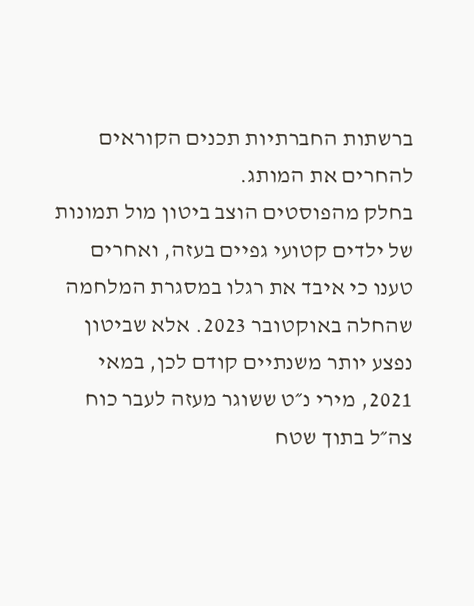ברשתות החברתיות תכנים הקוראים להחרים את המותג.
בחלק מהפוסטים הוצב ביטון מול תמונות של ילדים קטועי גפיים בעזה, ואחרים טענו כי איבד את רגלו במסגרת המלחמה שהחלה באוקטובר 2023. אלא שביטון נפצע יותר משנתיים קודם לכן, במאי 2021, מירי נ״ט ששוגר מעזה לעבר כוח צה״ל בתוך שטח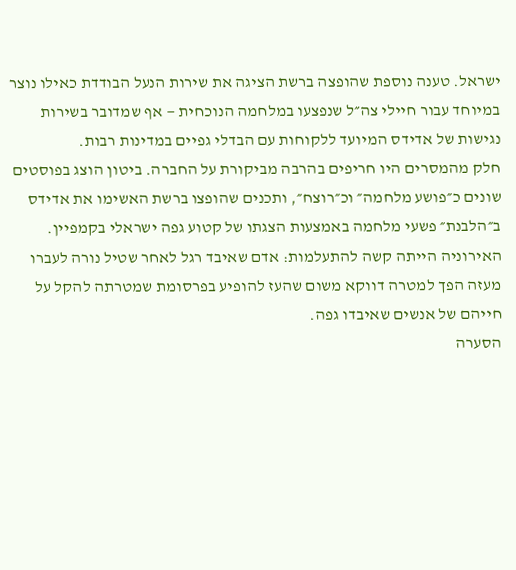ישראל. טענה נוספת שהופצה ברשת הציגה את שירות הנעל הבודדת כאילו נוצר במיוחד עבור חיילי צה״ל שנפצעו במלחמה הנוכחית — אף שמדובר בשירות נגישות של אדידס המיועד ללקוחות עם הבדלי גפיים במדינות רבות.
חלק מהמסרים היו חריפים בהרבה מביקורת על החברה. ביטון הוצג בפוסטים שונים כ״פושע מלחמה״ וכ״רוצח״, ותכנים שהופצו ברשת האשימו את אדידס ב״הלבנת״ פשעי מלחמה באמצעות הצגתו של קטוע גפה ישראלי בקמפיין. האירוניה הייתה קשה להתעלמות: אדם שאיבד רגל לאחר שטיל נורה לעברו מעזה הפך למטרה דווקא משום שהעז להופיע בפרסומת שמטרתה להקל על חייהם של אנשים שאיבדו גפה.
הסערה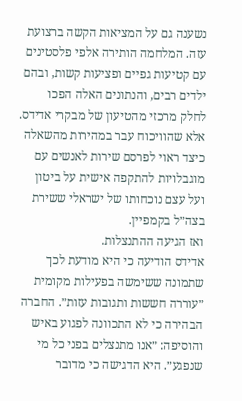נשענה גם על המציאות הקשה ברצועת עזה. המלחמה הותירה אלפי פלסטינים עם קטיעות גפיים ופציעות קשות, ובהם ילדים רבים, והנתונים האלה הפכו לחלק מרכזי מהטיעון של מבקרי אדידס. אלא שהוויכוח עבר במהירות מהשאלה כיצד ראוי לפרסם שירות לאנשים עם מוגבלויות להתקפה אישית על ביטון ועל עצם נוכחותו של ישראלי ששירת בצה״ל בקמפיין.
ואז הגיעה ההתנצלות.
אדידס הודיעה כי היא מודעת לכך שתמונה ששימשה בפעילות מקומית ״עוררה חששות ותגובות עזות״. החברה הבהירה כי לא התכוונה לפגוע באיש והוסיפה: ״אנו מתנצלים בפני כל מי שנפגע״. היא הדגישה כי מדובר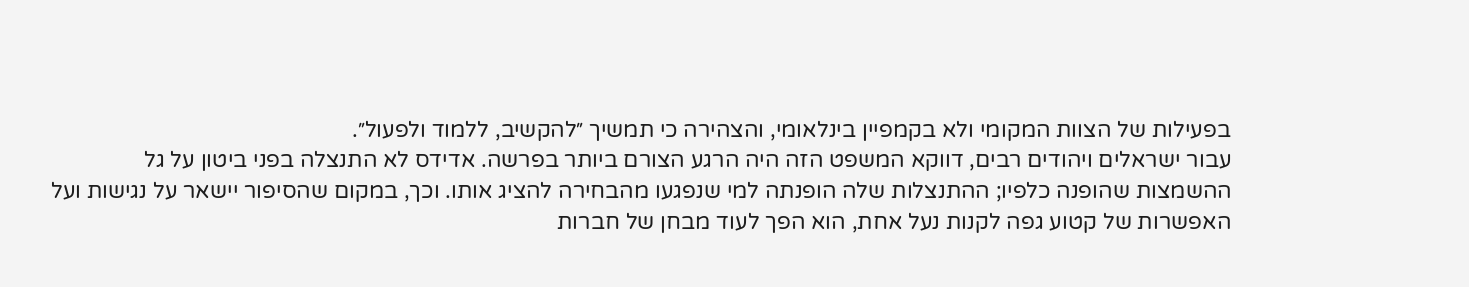בפעילות של הצוות המקומי ולא בקמפיין בינלאומי, והצהירה כי תמשיך ״להקשיב, ללמוד ולפעול״.
עבור ישראלים ויהודים רבים, דווקא המשפט הזה היה הרגע הצורם ביותר בפרשה. אדידס לא התנצלה בפני ביטון על גל ההשמצות שהופנה כלפיו; ההתנצלות שלה הופנתה למי שנפגעו מהבחירה להציג אותו. וכך, במקום שהסיפור יישאר על נגישות ועל האפשרות של קטוע גפה לקנות נעל אחת, הוא הפך לעוד מבחן של חברות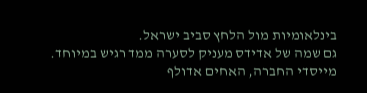בינלאומיות מול הלחץ סביב ישראל.
גם שמה של אדידס מעניק לסערה ממד רגיש במיוחד. מייסדי החברה, האחים אדולף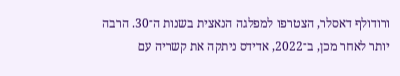ורודולף דאסלר, הצטרפו למפלגה הנאצית בשנות ה־30. הרבה יותר לאחר מכן, ב־2022, אדידס ניתקה את קשריה עם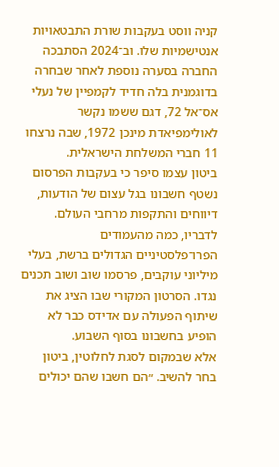קניה ווסט בעקבות שורת התבטאויות אנטישמיות שלו. וב־2024 הסתבכה החברה בסערה נוספת לאחר שבחרה בדוגמנית בלה חדיד לקמפיין של נעלי אס־אל 72, דגם ששמו נקשר לאולימפיאדת מינכן 1972, שבה נרצחו 11 חברי המשלחת הישראלית.
ביטון עצמו סיפר כי בעקבות הפרסום נשטף חשבונו בגל עצום של הודעות, דיווחים והתקפות מרחבי העולם. לדבריו, כמה מהעמודים הפרו־פלסטיניים הגדולים ברשת, בעלי מיליוני עוקבים, פרסמו שוב ושוב תכנים נגדו. הסרטון המקורי שבו הציג את שיתוף הפעולה עם אדידס כבר לא הופיע בחשבונו בסוף השבוע.
אלא שבמקום לסגת לחלוטין, ביטון בחר להשיב. ״הם חשבו שהם יכולים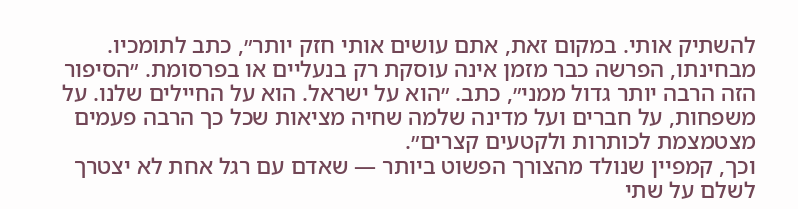להשתיק אותי. במקום זאת, אתם עושים אותי חזק יותר״, כתב לתומכיו. מבחינתו, הפרשה כבר מזמן אינה עוסקת רק בנעליים או בפרסומת. ״הסיפור הזה הרבה יותר גדול ממני״, כתב. ״הוא על ישראל. הוא על החיילים שלנו. על משפחות, על חברים ועל מדינה שלמה שחיה מציאות שכל כך הרבה פעמים מצטמצמת לכותרות ולקטעים קצרים״.
וכך, קמפיין שנולד מהצורך הפשוט ביותר — שאדם עם רגל אחת לא יצטרך לשלם על שתי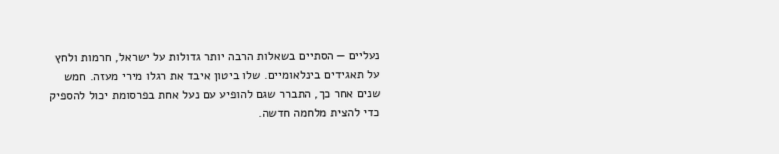נעליים — הסתיים בשאלות הרבה יותר גדולות על ישראל, חרמות ולחץ על תאגידים בינלאומיים. שלו ביטון איבד את רגלו מירי מעזה. חמש שנים אחר כך, התברר שגם להופיע עם נעל אחת בפרסומת יכול להספיק כדי להצית מלחמה חדשה.